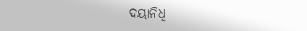ଦୟାନିଧି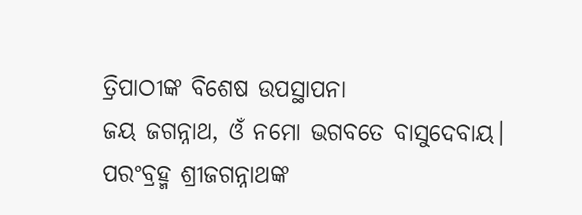ତ୍ରିପାଠୀଙ୍କ ବିଶେଷ ଉପସ୍ଥାପନା
ଜୟ ଜଗନ୍ନାଥ, ଓଁ ନମୋ ଭଗବତେ ବାସୁଦେବାୟ।
ପରଂବ୍ରହ୍ମ ଶ୍ରୀଜଗନ୍ନାଥଙ୍କ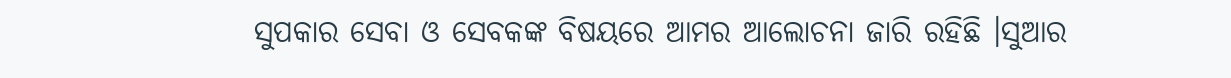ସୁପକାର ସେବା ଓ ସେବକଙ୍କ ବିଷୟରେ ଆମର ଆଲୋଚନା ଜାରି ରହିଛି ।ସୁଆର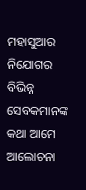ମହାସୁଆର ନିଯୋଗର ବିଭିନ୍ନ ସେବକମାନଙ୍କ କଥା ଆମେ ଆଲୋଚନା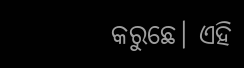କରୁଛେ। ଏହି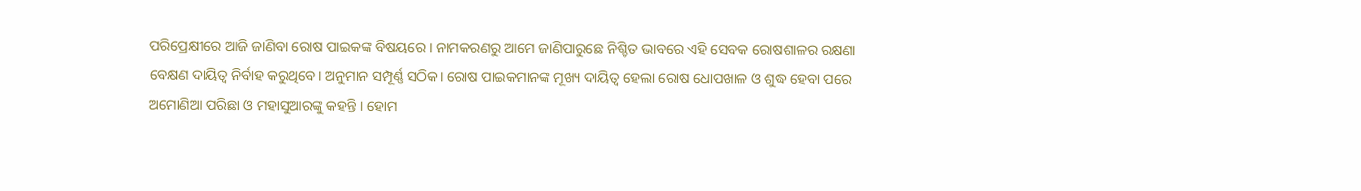ପରିପ୍ରେକ୍ଷୀରେ ଆଜି ଜାଣିବା ରୋଷ ପାଇକଙ୍କ ବିଷୟରେ । ନାମକରଣରୁ ଆମେ ଜାଣିପାରୁଛେ ନିଶ୍ଚିତ ଭାବରେ ଏହି ସେବକ ରୋଷଶାଳର ରକ୍ଷଣା ବେକ୍ଷଣ ଦାୟିତ୍ୱ ନିର୍ବାହ କରୁଥିବେ। ଅନୁମାନ ସମ୍ପୂର୍ଣ୍ଣ ସଠିକ। ରୋଷ ପାଇକମାନଙ୍କ ମୂଖ୍ୟ ଦାୟିତ୍ୱ ହେଲା ରୋଷ ଧୋପଖାଳ ଓ ଶୁଦ୍ଧ ହେବା ପରେ ଅମୋଣିଆ ପରିଛା ଓ ମହାସୁଆରଙ୍କୁ କହନ୍ତି । ହୋମ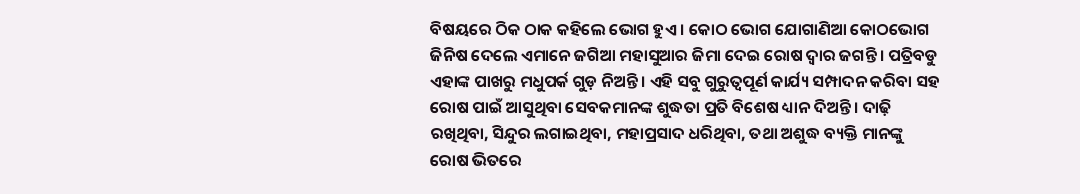ବିଷୟରେ ଠିକ ଠାକ କହିଲେ ଭୋଗ ହୁଏ । କୋଠ ଭୋଗ ଯୋଗାଣିଆ କୋଠଭୋଗ ଜିନିଷ ଦେଲେ ଏମାନେ ଜଗିଆ ମହାସୁଆର ଜିମା ଦେଇ ରୋଷ ଦ୍ୱାର ଜଗନ୍ତି । ପତ୍ରିବଡୁ ଏହାଙ୍କ ପାଖରୁ ମଧୁପର୍କ ଗୁଡ଼ ନିଅନ୍ତି । ଏହି ସବୁ ଗୁରୁତ୍ୱପୂର୍ଣ କାର୍ଯ୍ୟ ସମ୍ପାଦନ କରିବା ସହ ରୋଷ ପାଇଁ ଆସୁଥିବା ସେବକମାନଙ୍କ ଶୁଦ୍ଧତା ପ୍ରତି ବିଶେଷ ଧ୍ୟାନ ଦିଅନ୍ତି । ଦାଢ଼ି ରଖିଥିବା, ସିନ୍ଦୁର ଲଗାଇଥିବା, ମହାପ୍ରସାଦ ଧରିଥିବା, ତଥା ଅଶୁଦ୍ଧ ବ୍ୟକ୍ତି ମାନଙ୍କୁ ରୋଷ ଭିତରେ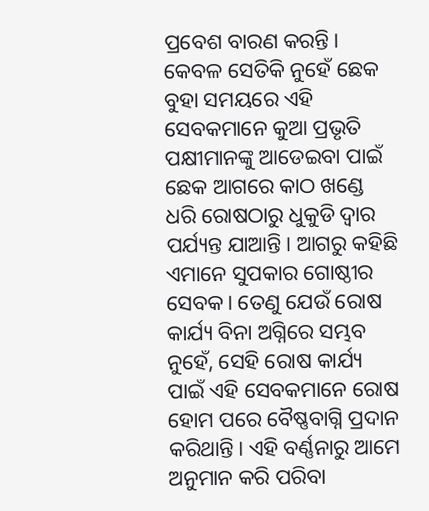ପ୍ରବେଶ ବାରଣ କରନ୍ତି। କେବଳ ସେତିକି ନୁହେଁ ଛେକ ବୁହା ସମୟରେ ଏହି ସେବକମାନେ କୁଆ ପ୍ରଭୃତି ପକ୍ଷୀମାନଙ୍କୁ ଆଡେଇବା ପାଇଁ ଛେକ ଆଗରେ କାଠ ଖଣ୍ଡେ ଧରି ରୋଷଠାରୁ ଧୁକୁଡି ଦ୍ୱାର ପର୍ଯ୍ୟନ୍ତ ଯାଆନ୍ତି। ଆଗରୁ କହିଛି ଏମାନେ ସୁପକାର ଗୋଷ୍ଠୀର ସେବକ। ତେଣୁ ଯେଉଁ ରୋଷ କାର୍ଯ୍ୟ ବିନା ଅଗ୍ନିରେ ସମ୍ଭବ ନୁହେଁ, ସେହି ରୋଷ କାର୍ଯ୍ୟ ପାଇଁ ଏହି ସେବକମାନେ ରୋଷ ହୋମ ପରେ ବୈଷ୍ଣବାଗ୍ନି ପ୍ରଦାନ କରିଥାନ୍ତି। ଏହି ବର୍ଣ୍ଣନାରୁ ଆମେ ଅନୁମାନ କରି ପରିବା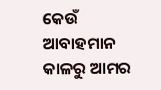କେଉଁ ଆବାହମାନ କାଳରୁ ଆମର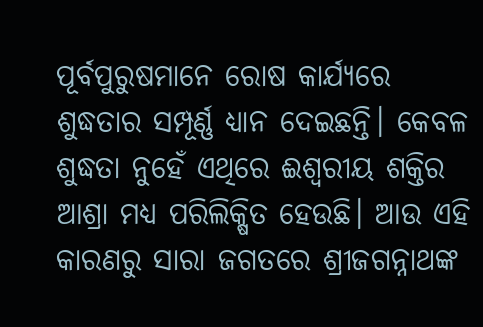ପୂର୍ବପୁରୁଷମାନେ ରୋଷ କାର୍ଯ୍ୟରେ ଶୁଦ୍ଧତାର ସମ୍ପୂର୍ଣ୍ଣ ଧ୍ୟାନ ଦେଇଛନ୍ତି। କେବଳ ଶୁଦ୍ଧତା ନୁହେଁ ଏଥିରେ ଈଶ୍ୱରୀୟ ଶକ୍ତିର ଆଶ୍ରା ମଧ୍ୟ ପରିଲିକ୍ଷିତ ହେଉଛି। ଆଉ ଏହି କାରଣରୁ ସାରା ଜଗତରେ ଶ୍ରୀଜଗନ୍ନାଥଙ୍କ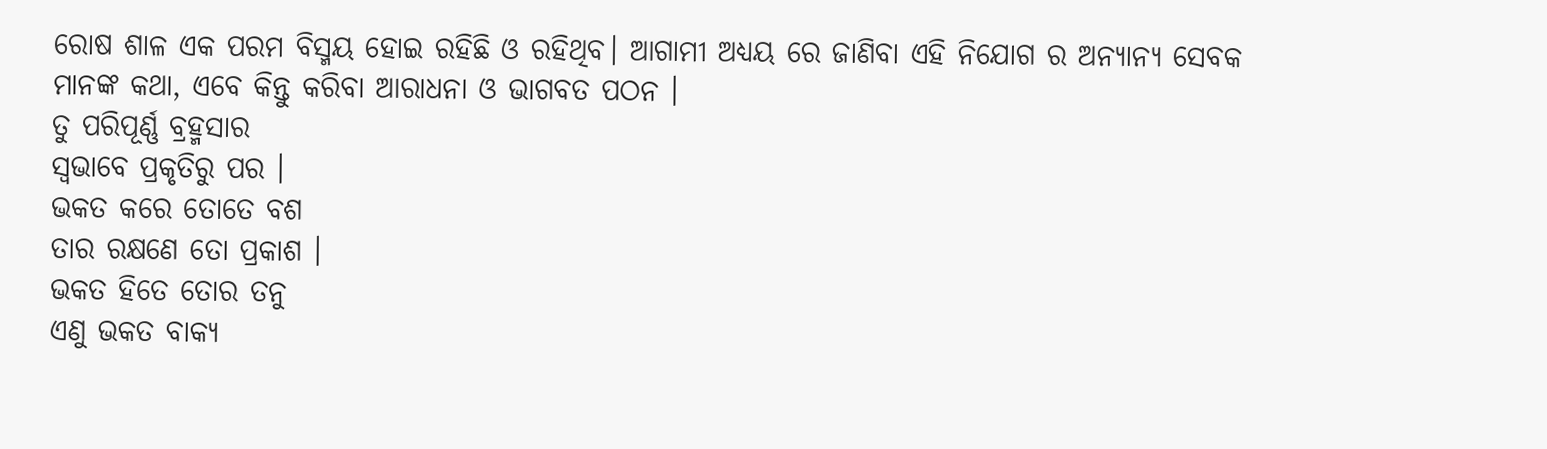ରୋଷ ଶାଳ ଏକ ପରମ ବିସ୍ମୟ ହୋଇ ରହିଛି ଓ ରହିଥିବ। ଆଗାମୀ ଅଧ୍ୟୟ ରେ ଜାଣିବା ଏହି ନିଯୋଗ ର ଅନ୍ୟାନ୍ୟ ସେବକ ମାନଙ୍କ କଥା, ଏବେ କିନ୍ତୁ କରିବା ଆରାଧନା ଓ ଭାଗବତ ପଠନ ।
ତୁ ପରିପୂର୍ଣ୍ଣ ବ୍ରହ୍ମସାର
ସ୍ଵଭାବେ ପ୍ରକୃତିରୁ ପର ।
ଭକତ କରେ ତୋତେ ବଶ
ତାର ରକ୍ଷଣେ ତୋ ପ୍ରକାଶ ।
ଭକତ ହିତେ ତୋର ତନୁ
ଏଣୁ ଭକତ ବାକ୍ୟ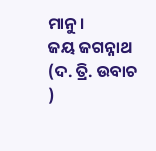ମାନୁ ।
ଜୟ ଜଗନ୍ନାଥ (ଦ. ତ୍ରି. ଉବାଚ )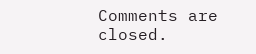Comments are closed.